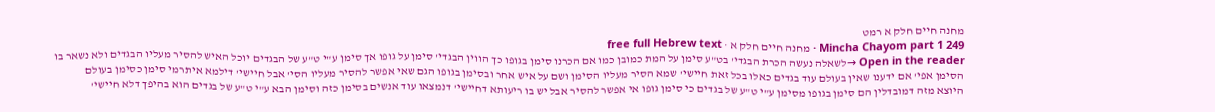מחנה חיים חלק א רמט
Mincha Chayom part 1 249 · מחנה חיים חלק א · free full Hebrew text
Open in the reader →לשאלה נעשה הכרת הבגדי' בט"ע סימן על המת כמובן כמו אם הכרנו סימן בגופו כך הווין הבגדי' סימן על גופו אך סימן ע"י ט"ע של הבגדים יוכל האיש להסיר מעליו הבגדים ולא נשאר בו הסימן אפי' אם ידענו שאין בעולם עוד בגדים כאלו בכל זאת חיישי' שמא הסיר מעליו הסימן ושם על איש אחר ובסימן בגופו הגם שאי אפשר להסיר מעליו הסי' אבל חיישי' דילמא איתרמי סימן כסימן בעולם
היוצא מזה דמובדלין הם סימן בגופו מסימן ע"י ט"ע של בגדים כי סימן גופו אי אפשר להסיר אבל יש בו ריעותא דחיישי' דנמצאו עוד אנשים בסימן כזה וסימן הבא ע"י ט"ע של בגדים הוא בהיפך דלא חיישי'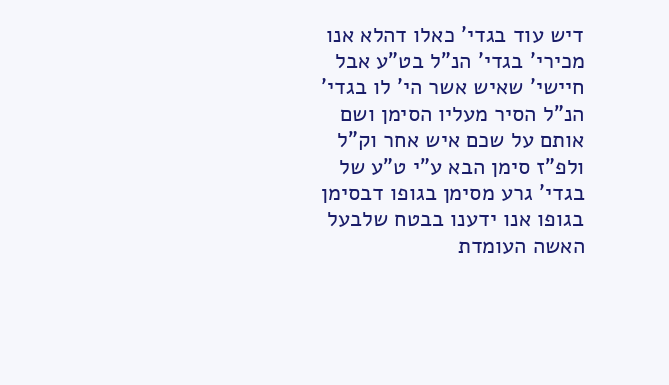דיש עוד בגדי' כאלו דהלא אנו מכירי' בגדי' הנ"ל בט"ע אבל חיישי' שאיש אשר הי' לו בגדי' הנ"ל הסיר מעליו הסימן ושם אותם על שכם איש אחר וק"ל
ולפ"ז סימן הבא ע"י ט"ע של בגדי' גרע מסימן בגופו דבסימן בגופו אנו ידענו בבטח שלבעל האשה העומדת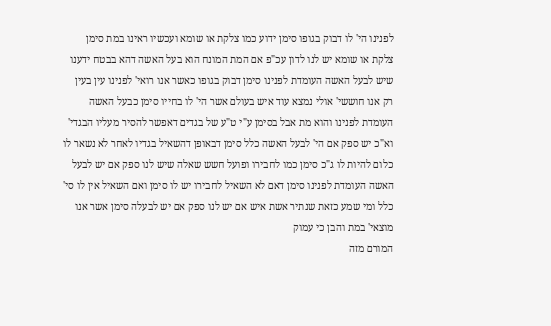לפנינו הי' לו דבוק בגופו סימן ידוע כמו צלקת או שומא ועכשיו ראינו במת סימן צלקת או שומא יש לנו לדון עכ"פ אם המת המונח הוא בעל האשה דהא בבטח ידענו שיש לבעל האשה העומדת לפנינו סימן דבוק בגופו כאשר אנו רואי' לפנינו עין בעין רק אנו חוששי' אולי נמצא עוד איש בעולם אשר הי' לו בחייו סימן כבעל האשה העומדת לפנינו והוא מת אבל בסימן ע"י ט"ע של בגדים דאפשר להסיר מעליו הבגדי' וא"כ יש ספק אם הי' לבעל האשה כלל סימן דבאופן דהשאיל בגדיו לאחר לא נשאר לו כלום להיות לו ג"כ סימן כמו לחבירו ופועל חשש שאלה שיש לנו ספק אם יש לבעל האשה העומדת לפנינו סימן דאם לא השאיל לחבירו יש לו סימן ואם השאיל אין לו סי' כלל ומי שמע כזאת שנתיר אשת איש אם יש לנו ספק אם יש לבעלה סימן אשר אנו מוצאי' במת והבן כי עמוק
המורם מזה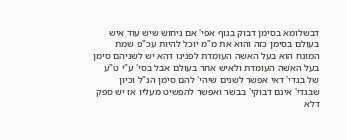דבשלומא בסימן דבוק בגוף אפי' אם ניחוש שיש עוד איש בעולם בסימן כזה והוא את מ"מ יוכל להיות עכ"פ שמת המונח הוא בעל האשה העומדת לפנינו דהא יש לשניהם סימן בעל האשה העומדת ולאיש אחר בעולם אבל בסי' ע"י ט"ע של בגדי' דאי אפשר לשנים שיהי' להם סימן הנ"ל וכיון שבגדי' אינם דבוקי' בבשר ואפשר להפשיט מעליו אז יש ספק דלא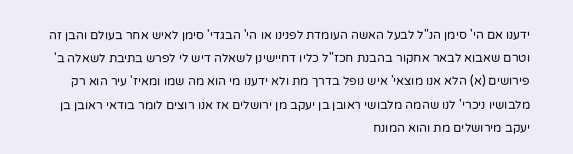ידענו אם הי' סימן הנ"ל לבעל האשה העומדת לפנינו או הי' הבגדי' סימן לאיש אחר בעולם והבן זה
וטרם שאבוא לבאר אחקור בהבנת חכז"ל כליו דחיישינן לשאלה דיש לי לפרש בתיבת לשאלה ב' פירושים (א) הלא אנו מוצאי' איש נופל בדרך מת ולא ידענו מי הוא מה שמו ומאיז' עיר הוא רק מלבושיו ניכרי' לנו שהמה מלבושי ראובן בן יעקב מן ירושלים אז אנו רוצים לומר בודאי ראובן בן יעקב מירושלים מת והוא המונח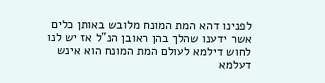לפנינו דהא המת המונח מלובש באותן כלים אשר ידענו שהלך בהן ראובן הנ"ל אז יש לנו לחוש דילמא לעולם המת המונח הוא אינש דעלמא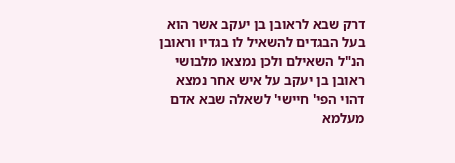דרק שבא לראובן בן יעקב אשר הוא בעל הבגדים להשאיל לו בגדיו וראובן הנ"ל השאילם ולכן נמצאו מלבושי ראובן בן יעקב על איש אחר נמצא דהוי הפי' חיישי' לשאלה שבא אדם מעלמא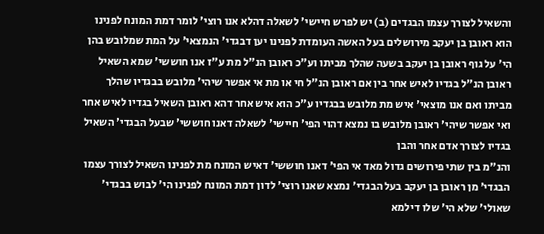והשאיל לצורך עצמו הבגדים (ב) יש לפרש חיישי' לשאלה דהלא אנו רוצי' לומר דמת המונח לפנינו הוא ראובן בן יעקב מירושלים בעל האשה העומדת לפנינו יען דבגדי' הנמצאי' על המת שמלובש בהן הי' על גוף ראובן בן יעקב בשעה שהלך מביתו וע"כ ראובן הנ"ל מת ע"ז אנו חוששי' שמא השאיל ראובן הנ"ל בגדיו לאיש אחר בין אם ראובן הנ"ל חי או מת אי אפשר שיהי' מלובש בבגדיו שהלך מביתו ואם אנו מוצאי' איש מת מלובש בבגדיו ע"כ הוא איש אחר דהא ראובן השאיל בגדיו לאיש אחר ואי אפשר שיהי' ראובן מלובש בו נמצא דהוי הפי' חיישי' לשאלה דאנו חוששי' שבעל הבגדי' השאיל בגדיו לצורך אדם אחר והבן
והנ"מ בין שתי פירושים גדול מאד אי הפי' דאנו חוששי' דאיש המונח מת לפנינו השאיל לצורך עצמו הבגדי' מן ראובן בן יעקב בעל הבגדי' נמצא שאנו רוצי' לדון דמת המונח לפנינו הי' לבוש בבגדי' שאולי' שלא הי' שלו דילמא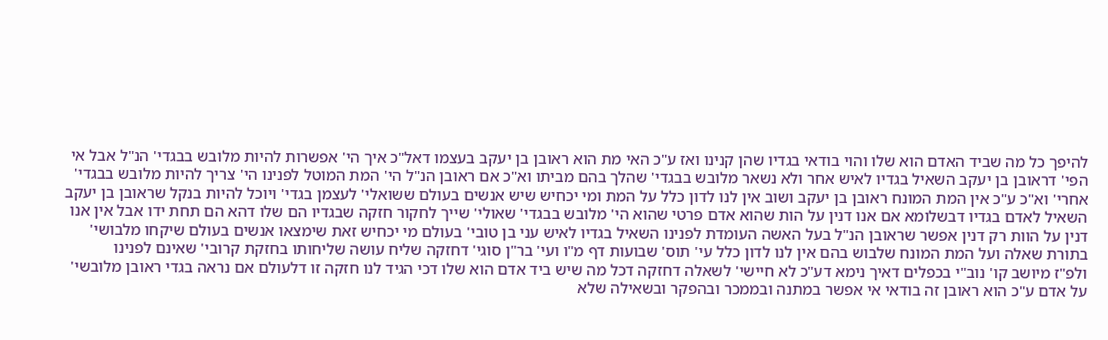להיפך כל מה שביד האדם הוא שלו והוי בודאי בגדיו שהן קנינו ואז ע"כ האי מת הוא ראובן בן יעקב בעצמו דאל"כ איך הי' אפשרות להיות מלובש בבגדי' הנ"ל אבל אי הפי' דראובן בן יעקב השאיל בגדיו לאיש אחר ולא נשאר מלובש בבגדי' שהלך בהם מביתו וא"כ אם ראובן הנ"ל הי' המת המוטל לפנינו הי' צריך להיות מלובש בבגדי' אחרי' וא"כ ע"כ אין המת המונח ראובן בן יעקב ושוב אין לנו לדון כלל על המת ומי יכחיש שיש אנשים בעולם ששואלי' לעצמן בגדי' ויוכל להיות בנקל שראובן בן יעקב השאיל לאדם בגדיו דבשלומא אם אנו דנין על הות שהוא אדם פרטי שהוא הי' מלובש בבגדי' שאולי' שייך לחקור חזקה שבגדיו הם שלו דהא הם תחת ידו אבל אין אנו דנין על הוות רק דנין אפשר שראובן הנ"ל בעל האשה העומדת לפנינו השאיל בגדיו לאיש עני בן טובי' בעולם מי יכחיש זאת שימצאו אנשים בעולם שיקחו מלבושי' בתורת שאלה ועל המת המונח שלבוש בהם אין לנו לדון כלל עי' תוס' שבועות דף מ"ו ועי' בר"ן סוגי' דחזקה שליח עושה שליחותו בחזקת קרובי' שאינם לפנינו
ולפ"ז מיושב קו' נוב"י בכפלים דאיך נימא דע"כ לא חיישי' לשאלה דחזקה דכל מה שיש ביד אדם הוא שלו דכי הגיד לנו חזקה זו דלעולם אם נראה בגדי ראובן מלובשי' על אדם ע"כ הוא ראובן זה בודאי אי אפשר במתנה ובממכר ובהפקר ובשאילה שלא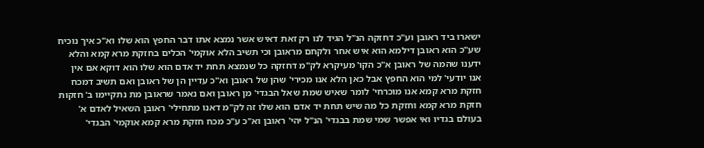ישארו ביד ראובן וע"כ דחזקה הנ"ל הגיד לנו רק זאת דאיש אשר נמצא אתו דבר החפץ הוא שלו וא"כ איך נוכיח שע"כ הוא ראובן דילמא הוא איש אחר ולקחם מראובן וכי תשיב הלא אוקמי' הכלים בחזקת מרא קמא והלא ידענו שהמה של ראובן א"כ הקו' מעיקרא לק"מ דחזקה כל שנמצא תחת יד אדם הוא שלו הוא דוקא אם אין אנו יודעי' למי הוא החפץ אבל כאן הלא אנו מכירי' שהן של ראובן וא"כ עדיין הן של ראובן ואם תשיב דמכח חזקת מרא קמא אנו מוכרחי' לומר שאיש שמת שאל הבגדי' מן ראובן ואם נאמר שראובן מת נתקיימו ב' חזקות חזקת מרא קמא וחזקת כל מה שיש תחת יד אדם הוא שלו זה לק"מ דאנו מתחילי' ראובן השאיל לאדם א' בעולם בגדיו ואי אפשר שמי שמת בבגדי' הנ"ל יהי' ראובן וא"כ ע"כ מכח חזקת מרא קמא אוקמי' הבגדי'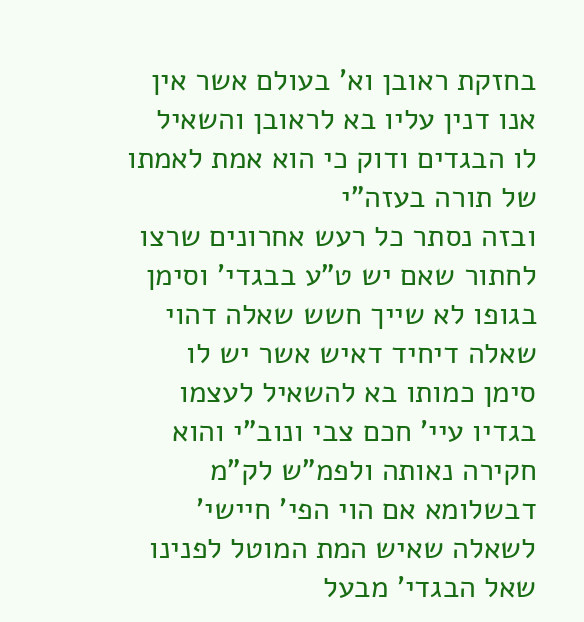בחזקת ראובן וא' בעולם אשר אין אנו דנין עליו בא לראובן והשאיל לו הבגדים ודוק כי הוא אמת לאמתו של תורה בעזה"י
ובזה נסתר כל רעש אחרונים שרצו לחתור שאם יש ט"ע בבגדי' וסימן בגופו לא שייך חשש שאלה דהוי שאלה דיחיד דאיש אשר יש לו סימן כמותו בא להשאיל לעצמו בגדיו עיי' חכם צבי ונוב"י והוא חקירה נאותה ולפמ"ש לק"מ דבשלומא אם הוי הפי' חיישי' לשאלה שאיש המת המוטל לפנינו שאל הבגדי' מבעל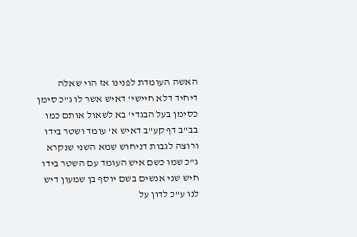האשה העומדת לפנינו אז הוי שאלה דיחיד דלא חיישי' דאיש אשר לו ג"כ סימן כסימן בעל הבגדי' בא לשאול אותם כמו בב"ב דף קע"ב דאיש א' עומד ושטר בידו ורוצה לגבות דניחוש שמא השני שנקרא ג"כ שמו כשם איש העומד עם השטר בידו חיש שני אנשים בשם יוסף בן שמעון דיש לנו ע"כ לדון על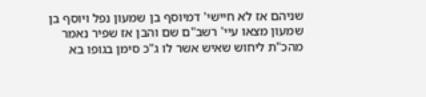שניהם אז לא חיישי' דמיוסף בן שמעון נפל ויוסף בן שמעון מצאו עיי' רשב"ם שם והבן אז שפיר נאמר מהכ"ת ליחוש שאיש אשר לו ג"כ סימן בגופו בא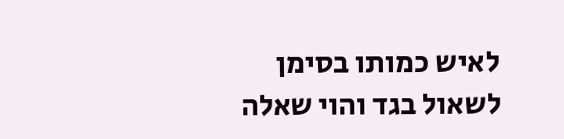לאיש כמותו בסימן לשאול בגד והוי שאלה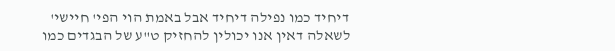דיחיד כמו נפילה דיחיד אבל באמת הוי הפי' חיישי' לשאלה דאין אנו יכולין להחזיק ט"ע של הבגדים כמו